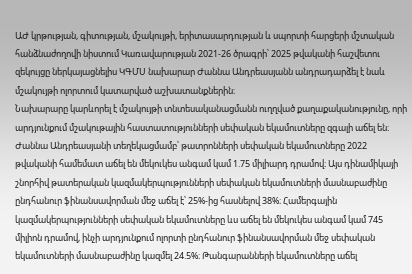ԱԺ կրթության, գիտության, մշակույթի, երիտասարդության և սպորտի հարցերի մշտական հանձնաժողովի նիստում Կառավարության 2021-26 ծրագրի՝ 2025 թվականի հաշվետու զեկույցը ներկայացնելիս ԿԳՄՍ նախարար Ժաննա Անդրեասյանն անդրադարձել է նաև մշակույթի ոլորտում կատարված աշխատանքներին։
Նախարարը կարևորել է մշակույթի տնտեսականացմանն ուղղված քաղաքականությունը, որի արդյունքում մշակութային հաստատությունների սեփական եկամուտները զգալի աճել են։
Ժաննա Անդրեասյանի տեղեկացմամբ՝ թատրոնների սեփական եկամուտները 2022 թվականի համեմատ աճել են մեկուկես անգամ կամ 1.75 միլիարդ դրամով։ Այս դինամիկայի շնորհիվ թատերական կազմակերպությունների սեփական եկամուտների մասնաբաժինը ընդհանուր ֆինանսավորման մեջ աճել է՝ 25%-ից հասնելով 38%։ Համերգային կազմակերպությունների սեփական եկամուտները ևս աճել են մեկուկես անգամ կամ 745 միլիոն դրամով, ինչի արդյունքում ոլորտի ընդհանուր ֆինանսավորման մեջ սեփական եկամուտների մասնաբաժինը կազմել 24.5%։ Թանգարանների եկամուտները աճել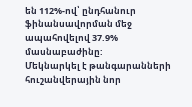են 112%-ով՝ ընդհանուր ֆինանսավորման մեջ ապահովելով 37.9% մասնաբաժինը:
Մեկնարկել է թանգարանների հուշանվերային նոր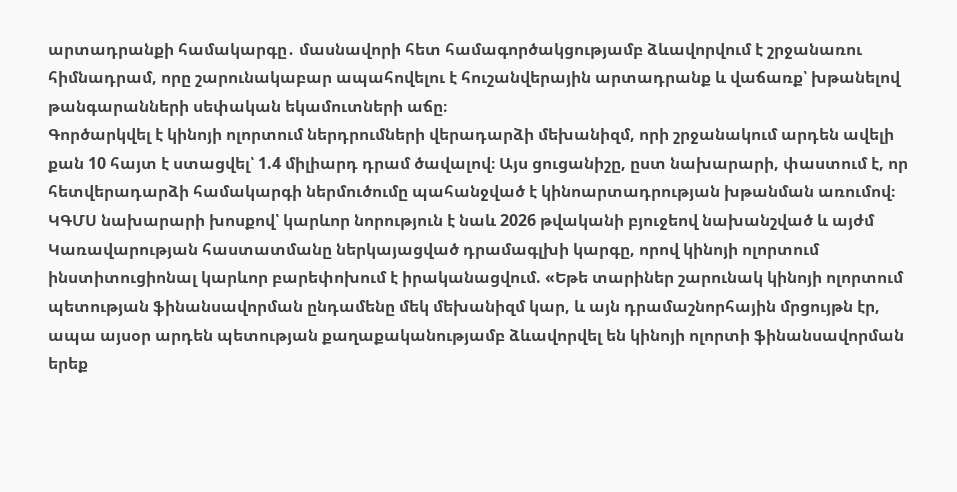արտադրանքի համակարգը․ մասնավորի հետ համագործակցությամբ ձևավորվում է շրջանառու հիմնադրամ, որը շարունակաբար ապահովելու է հուշանվերային արտադրանք և վաճառք՝ խթանելով թանգարանների սեփական եկամուտների աճը։
Գործարկվել է կինոյի ոլորտում ներդրումների վերադարձի մեխանիզմ, որի շրջանակում արդեն ավելի քան 10 հայտ է ստացվել՝ 1.4 միլիարդ դրամ ծավալով։ Այս ցուցանիշը, ըստ նախարարի, փաստում է, որ հետվերադարձի համակարգի ներմուծումը պահանջված է կինոարտադրության խթանման առումով։
ԿԳՄՍ նախարարի խոսքով՝ կարևոր նորություն է նաև 2026 թվականի բյուջեով նախանշված և այժմ Կառավարության հաստատմանը ներկայացված դրամագլխի կարգը, որով կինոյի ոլորտում ինստիտուցիոնալ կարևոր բարեփոխում է իրականացվում. «Եթե տարիներ շարունակ կինոյի ոլորտում պետության ֆինանսավորման ընդամենը մեկ մեխանիզմ կար, և այն դրամաշնորհային մրցույթն էր, ապա այսօր արդեն պետության քաղաքականությամբ ձևավորվել են կինոյի ոլորտի ֆինանսավորման երեք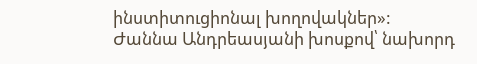ինստիտուցիոնալ խողովակներ»:
Ժաննա Անդրեասյանի խոսքով՝ նախորդ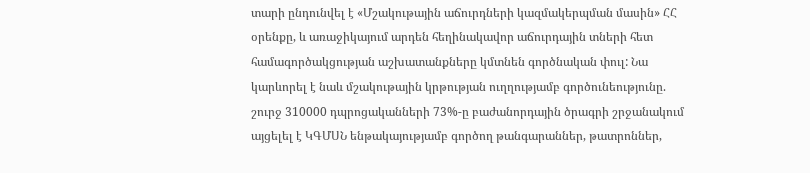տարի ընդունվել է «Մշակութային աճուրդների կազմակերպման մասին» ՀՀ օրենքը, և առաջիկայում արդեն հեղինակավոր աճուրդային տների հետ համագործակցության աշխատանքները կմտնեն գործնական փուլ: Նա կարևորել է նաև մշակութային կրթության ուղղությամբ գործունեությունը. շուրջ 310000 դպրոցականների 73%-ը բաժանորդային ծրագրի շրջանակում այցելել է ԿԳՄՍՆ ենթակայությամբ գործող թանգարաններ, թատրոններ,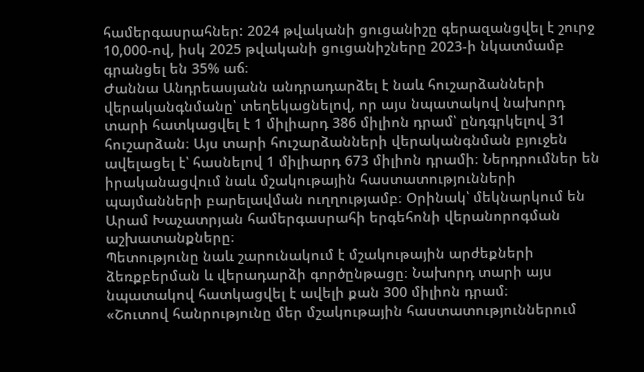համերգասրահներ: 2024 թվականի ցուցանիշը գերազանցվել է շուրջ 10,000-ով, իսկ 2025 թվականի ցուցանիշները 2023-ի նկատմամբ գրանցել են 35% աճ։
Ժաննա Անդրեասյանն անդրադարձել է նաև հուշարձանների վերականգնմանը՝ տեղեկացնելով, որ այս նպատակով նախորդ տարի հատկացվել է 1 միլիարդ 386 միլիոն դրամ՝ ընդգրկելով 31 հուշարձան։ Այս տարի հուշարձանների վերականգնման բյուջեն ավելացել է՝ հասնելով 1 միլիարդ 673 միլիոն դրամի։ Ներդրումներ են իրականացվում նաև մշակութային հաստատությունների պայմանների բարելավման ուղղությամբ։ Օրինակ՝ մեկնարկում են Արամ Խաչատրյան համերգասրահի երգեհոնի վերանորոգման աշխատանքները։
Պետությունը նաև շարունակում է մշակութային արժեքների ձեռքբերման և վերադարձի գործընթացը։ Նախորդ տարի այս նպատակով հատկացվել է ավելի քան 300 միլիոն դրամ։
«Շուտով հանրությունը մեր մշակութային հաստատություններում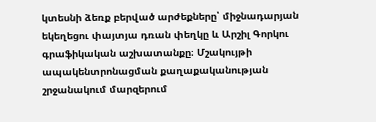կտեսնի ձեռք բերված արժեքները՝ միջնադարյան եկեղեցու փայտյա դռան փեղկը և Արշիլ Գորկու գրաֆիկական աշխատանքը։ Մշակույթի ապակենտրոնացման քաղաքականության շրջանակում մարզերում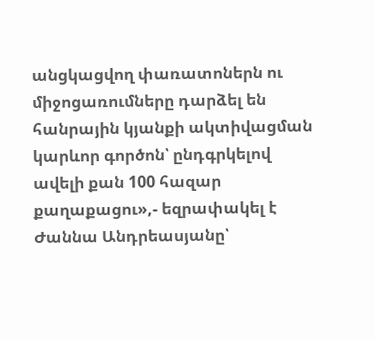անցկացվող փառատոներն ու միջոցառումները դարձել են հանրային կյանքի ակտիվացման կարևոր գործոն՝ ընդգրկելով ավելի քան 100 հազար քաղաքացու»,- եզրափակել է Ժաննա Անդրեասյանը՝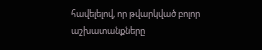հավելելով, որ թվարկված բոլոր աշխատանքները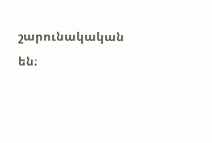շարունակական են։